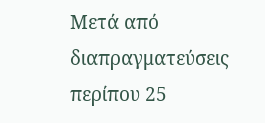Μετά από διαπραγματεύσεις περίπου 25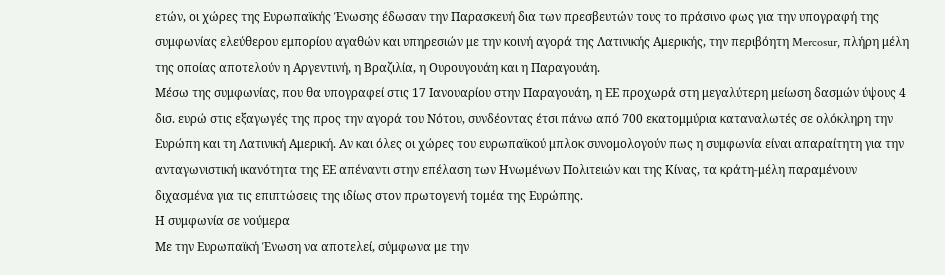ετών, οι χώρες της Ευρωπαϊκής Ένωσης έδωσαν την Παρασκευή δια των πρεσβευτών τους το πράσινο φως για την υπογραφή της συμφωνίας ελεύθερου εμπορίου αγαθών και υπηρεσιών με την κοινή αγορά της Λατινικής Αμερικής, την περιβόητη Mercosur, πλήρη μέλη της οποίας αποτελούν η Αργεντινή, η Βραζιλία, η Ουρουγουάη και η Παραγουάη.
Μέσω της συμφωνίας, που θα υπογραφεί στις 17 Ιανουαρίου στην Παραγουάη, η ΕΕ προχωρά στη μεγαλύτερη μείωση δασμών ύψους 4 δισ. ευρώ στις εξαγωγές της προς την αγορά του Νότου, συνδέοντας έτσι πάνω από 700 εκατομμύρια καταναλωτές σε ολόκληρη την Ευρώπη και τη Λατινική Αμερική. Αν και όλες οι χώρες του ευρωπαϊκού μπλοκ συνομολογούν πως η συμφωνία είναι απαραίτητη για την ανταγωνιστική ικανότητα της ΕΕ απέναντι στην επέλαση των Ηνωμένων Πολιτειών και της Κίνας, τα κράτη-μέλη παραμένουν διχασμένα για τις επιπτώσεις της ιδίως στον πρωτογενή τομέα της Ευρώπης.
Η συμφωνία σε νούμερα
Με την Ευρωπαϊκή Ένωση να αποτελεί, σύμφωνα με την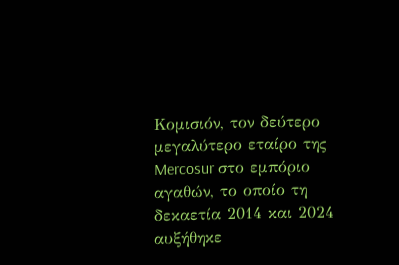Κομισιόν, τον δεύτερο μεγαλύτερο εταίρο της Mercosur στο εμπόριο αγαθών, το οποίο τη δεκαετία 2014 και 2024 αυξήθηκε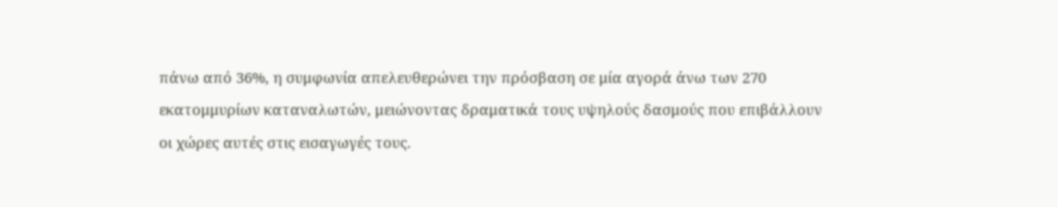πάνω από 36%, η συμφωνία απελευθερώνει την πρόσβαση σε μία αγορά άνω των 270 εκατομμυρίων καταναλωτών, μειώνοντας δραματικά τους υψηλούς δασμούς που επιβάλλουν οι χώρες αυτές στις εισαγωγές τους.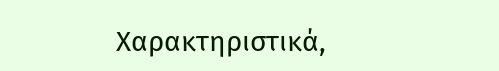Χαρακτηριστικά,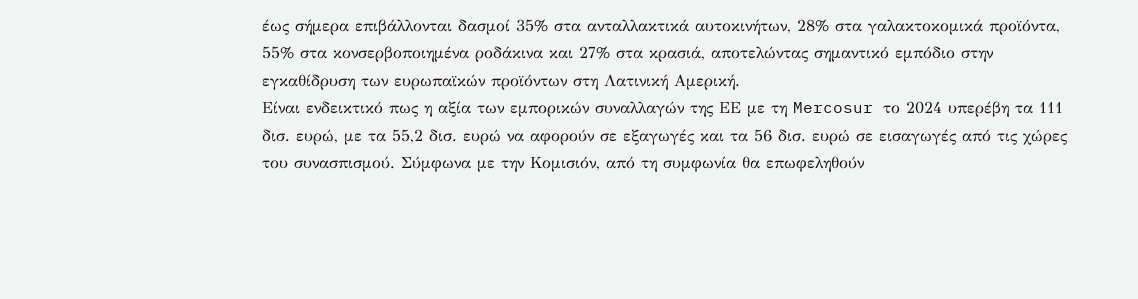έως σήμερα επιβάλλονται δασμοί 35% στα ανταλλακτικά αυτοκινήτων, 28% στα γαλακτοκομικά προϊόντα, 55% στα κονσερβοποιημένα ροδάκινα και 27% στα κρασιά, αποτελώντας σημαντικό εμπόδιο στην εγκαθίδρυση των ευρωπαϊκών προϊόντων στη Λατινική Αμερική.
Είναι ενδεικτικό πως η αξία των εμπορικών συναλλαγών της ΕΕ με τη Mercosur το 2024 υπερέβη τα 111 δισ. ευρώ, με τα 55,2 δισ. ευρώ να αφορούν σε εξαγωγές και τα 56 δισ. ευρώ σε εισαγωγές από τις χώρες του συνασπισμού. Σύμφωνα με την Κομισιόν, από τη συμφωνία θα επωφεληθούν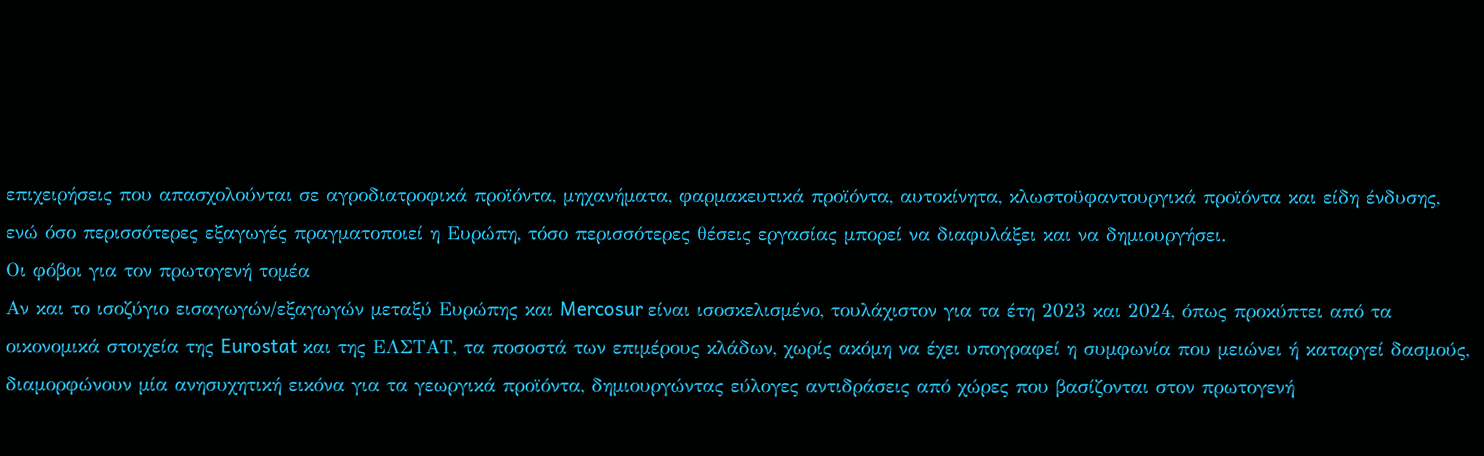επιχειρήσεις που απασχολούνται σε αγροδιατροφικά προϊόντα, μηχανήματα, φαρμακευτικά προϊόντα, αυτοκίνητα, κλωστοϋφαντουργικά προϊόντα και είδη ένδυσης, ενώ όσο περισσότερες εξαγωγές πραγματοποιεί η Ευρώπη, τόσο περισσότερες θέσεις εργασίας μπορεί να διαφυλάξει και να δημιουργήσει.
Οι φόβοι για τον πρωτογενή τομέα
Αν και το ισοζύγιο εισαγωγών/εξαγωγών μεταξύ Ευρώπης και Mercosur είναι ισοσκελισμένο, τουλάχιστον για τα έτη 2023 και 2024, όπως προκύπτει από τα οικονομικά στοιχεία της Eurostat και της ΕΛΣΤΑΤ, τα ποσοστά των επιμέρους κλάδων, χωρίς ακόμη να έχει υπογραφεί η συμφωνία που μειώνει ή καταργεί δασμούς, διαμορφώνουν μία ανησυχητική εικόνα για τα γεωργικά προϊόντα, δημιουργώντας εύλογες αντιδράσεις από χώρες που βασίζονται στον πρωτογενή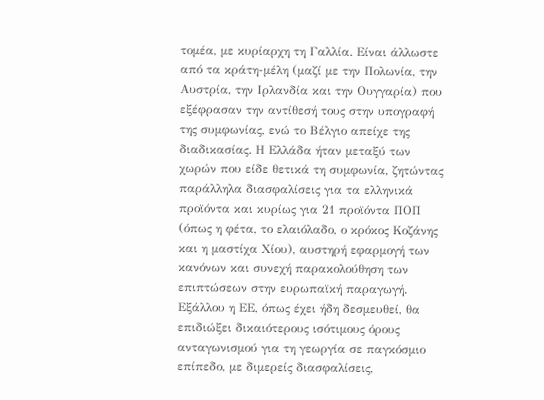τομέα, με κυρίαρχη τη Γαλλία. Είναι άλλωστε από τα κράτη-μέλη (μαζί με την Πολωνία, την Αυστρία, την Ιρλανδία και την Ουγγαρία) που εξέφρασαν την αντίθεσή τους στην υπογραφή της συμφωνίας, ενώ το Βέλγιο απείχε της διαδικασίας. Η Ελλάδα ήταν μεταξύ των χωρών που είδε θετικά τη συμφωνία, ζητώντας παράλληλα διασφαλίσεις για τα ελληνικά προϊόντα και κυρίως για 21 προϊόντα ΠΟΠ (όπως η φέτα, το ελαιόλαδο, ο κρόκος Κοζάνης και η μαστίχα Χίου), αυστηρή εφαρμογή των κανόνων και συνεχή παρακολούθηση των επιπτώσεων στην ευρωπαϊκή παραγωγή. Εξάλλου η ΕΕ, όπως έχει ήδη δεσμευθεί, θα επιδιώξει δικαιότερους ισότιμους όρους ανταγωνισμού για τη γεωργία σε παγκόσμιο επίπεδο, με διμερείς διασφαλίσεις,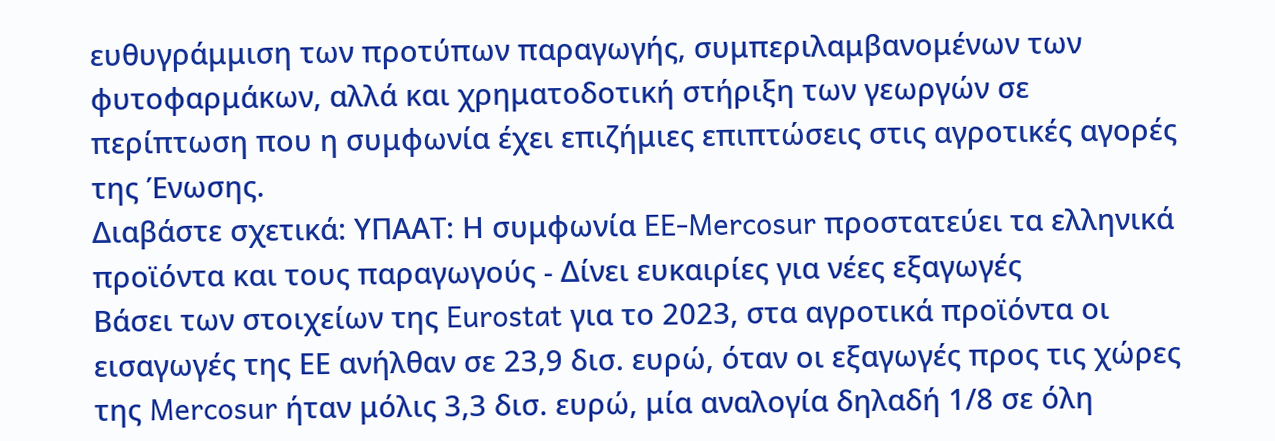ευθυγράμμιση των προτύπων παραγωγής, συμπεριλαμβανομένων των φυτοφαρμάκων, αλλά και χρηματοδοτική στήριξη των γεωργών σε περίπτωση που η συμφωνία έχει επιζήμιες επιπτώσεις στις αγροτικές αγορές της Ένωσης.
Διαβάστε σχετικά: ΥΠΑΑΤ: Η συμφωνία EE-Mercosur προστατεύει τα ελληνικά προϊόντα και τους παραγωγούς - Δίνει ευκαιρίες για νέες εξαγωγές
Βάσει των στοιχείων της Eurostat για το 2023, στα αγροτικά προϊόντα οι εισαγωγές της ΕΕ ανήλθαν σε 23,9 δισ. ευρώ, όταν οι εξαγωγές προς τις χώρες της Mercosur ήταν μόλις 3,3 δισ. ευρώ, μία αναλογία δηλαδή 1/8 σε όλη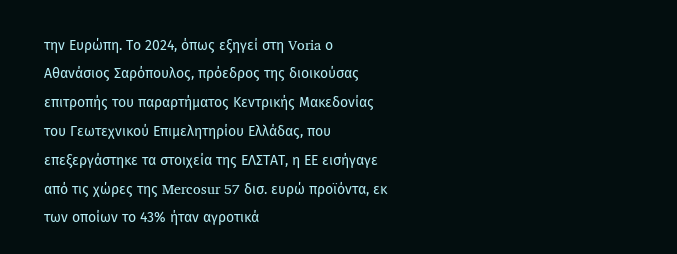την Ευρώπη. Το 2024, όπως εξηγεί στη Voria ο Αθανάσιος Σαρόπουλος, πρόεδρος της διοικούσας επιτροπής του παραρτήματος Κεντρικής Μακεδονίας του Γεωτεχνικού Επιμελητηρίου Ελλάδας, που επεξεργάστηκε τα στοιχεία της ΕΛΣΤΑΤ, η ΕΕ εισήγαγε από τις χώρες της Mercosur 57 δισ. ευρώ προϊόντα, εκ των οποίων το 43% ήταν αγροτικά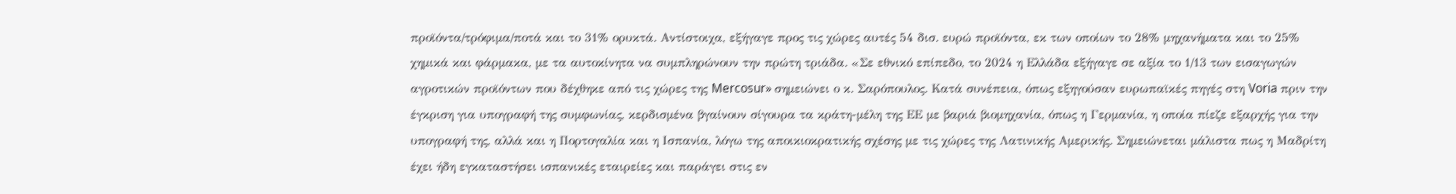προϊόντα/τρόφιμα/ποτά και το 31% ορυκτά. Αντίστοιχα, εξήγαγε προς τις χώρες αυτές 54 δισ. ευρώ προϊόντα, εκ των οποίων το 28% μηχανήματα και το 25% χημικά και φάρμακα, με τα αυτοκίνητα να συμπληρώνουν την πρώτη τριάδα. «Σε εθνικό επίπεδο, το 2024 η Ελλάδα εξήγαγε σε αξία το 1/13 των εισαγωγών αγροτικών προϊόντων που δέχθηκε από τις χώρες της Mercosur» σημειώνει ο κ. Σαρόπουλος. Κατά συνέπεια, όπως εξηγούσαν ευρωπαϊκές πηγές στη Voria πριν την έγκριση για υπογραφή της συμφωνίας, κερδισμένα βγαίνουν σίγουρα τα κράτη-μέλη της ΕΕ με βαριά βιομηχανία, όπως η Γερμανία, η οποία πίεζε εξαρχής για την υπογραφή της, αλλά και η Πορτογαλία και η Ισπανία, λόγω της αποικιοκρατικής σχέσης με τις χώρες της Λατινικής Αμερικής. Σημειώνεται μάλιστα πως η Μαδρίτη έχει ήδη εγκαταστήσει ισπανικές εταιρείες και παράγει στις εν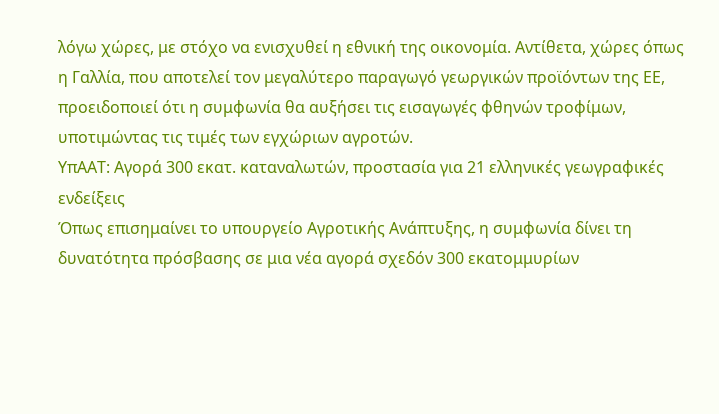λόγω χώρες, με στόχο να ενισχυθεί η εθνική της οικονομία. Αντίθετα, χώρες όπως η Γαλλία, που αποτελεί τον μεγαλύτερο παραγωγό γεωργικών προϊόντων της ΕΕ, προειδοποιεί ότι η συμφωνία θα αυξήσει τις εισαγωγές φθηνών τροφίμων, υποτιμώντας τις τιμές των εγχώριων αγροτών.
ΥπΑΑΤ: Αγορά 300 εκατ. καταναλωτών, προστασία για 21 ελληνικές γεωγραφικές ενδείξεις
Όπως επισημαίνει το υπουργείο Αγροτικής Ανάπτυξης, η συμφωνία δίνει τη δυνατότητα πρόσβασης σε μια νέα αγορά σχεδόν 300 εκατομμυρίων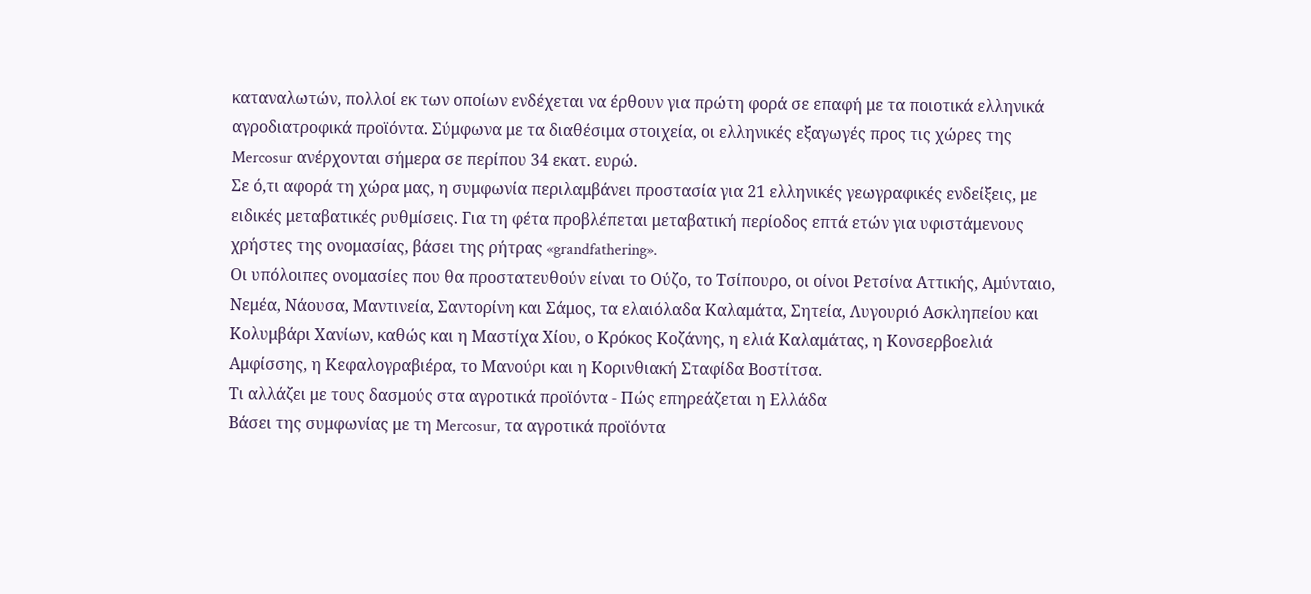καταναλωτών, πολλοί εκ των οποίων ενδέχεται να έρθουν για πρώτη φορά σε επαφή με τα ποιοτικά ελληνικά αγροδιατροφικά προϊόντα. Σύμφωνα με τα διαθέσιμα στοιχεία, οι ελληνικές εξαγωγές προς τις χώρες της Mercosur ανέρχονται σήμερα σε περίπου 34 εκατ. ευρώ.
Σε ό,τι αφορά τη χώρα μας, η συμφωνία περιλαμβάνει προστασία για 21 ελληνικές γεωγραφικές ενδείξεις, με ειδικές μεταβατικές ρυθμίσεις. Για τη φέτα προβλέπεται μεταβατική περίοδος επτά ετών για υφιστάμενους χρήστες της ονομασίας, βάσει της ρήτρας «grandfathering».
Οι υπόλοιπες ονομασίες που θα προστατευθούν είναι το Ούζο, το Τσίπουρο, οι οίνοι Ρετσίνα Αττικής, Αμύνταιο, Νεμέα, Νάουσα, Μαντινεία, Σαντορίνη και Σάμος, τα ελαιόλαδα Καλαμάτα, Σητεία, Λυγουριό Ασκληπείου και Κολυμβάρι Χανίων, καθώς και η Μαστίχα Χίου, ο Κρόκος Κοζάνης, η ελιά Καλαμάτας, η Κονσερβοελιά Αμφίσσης, η Κεφαλογραβιέρα, το Μανούρι και η Κορινθιακή Σταφίδα Βοστίτσα.
Τι αλλάζει με τους δασμούς στα αγροτικά προϊόντα - Πώς επηρεάζεται η Ελλάδα
Βάσει της συμφωνίας με τη Mercosur, τα αγροτικά προϊόντα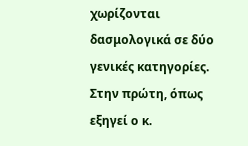χωρίζονται δασμολογικά σε δύο γενικές κατηγορίες. Στην πρώτη, όπως εξηγεί ο κ.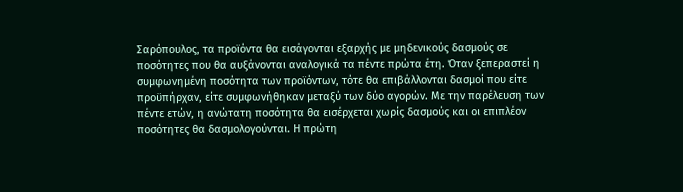Σαρόπουλος, τα προϊόντα θα εισάγονται εξαρχής με μηδενικούς δασμούς σε ποσότητες που θα αυξάνονται αναλογικά τα πέντε πρώτα έτη. Όταν ξεπεραστεί η συμφωνημένη ποσότητα των προϊόντων, τότε θα επιβάλλονται δασμοί που είτε προϋπήρχαν, είτε συμφωνήθηκαν μεταξύ των δύο αγορών. Με την παρέλευση των πέντε ετών, η ανώτατη ποσότητα θα εισέρχεται χωρίς δασμούς και οι επιπλέον ποσότητες θα δασμολογούνται. Η πρώτη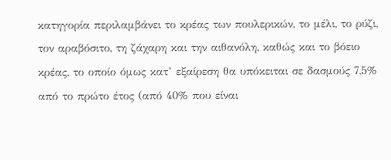κατηγορία περιλαμβάνει το κρέας των πουλερικών, το μέλι, το ρύζι, τον αραβόσιτο, τη ζάχαρη και την αιθανόλη, καθώς και το βόειο κρέας, το οποίο όμως κατ’ εξαίρεση θα υπόκειται σε δασμούς 7,5% από το πρώτο έτος (από 40% που είναι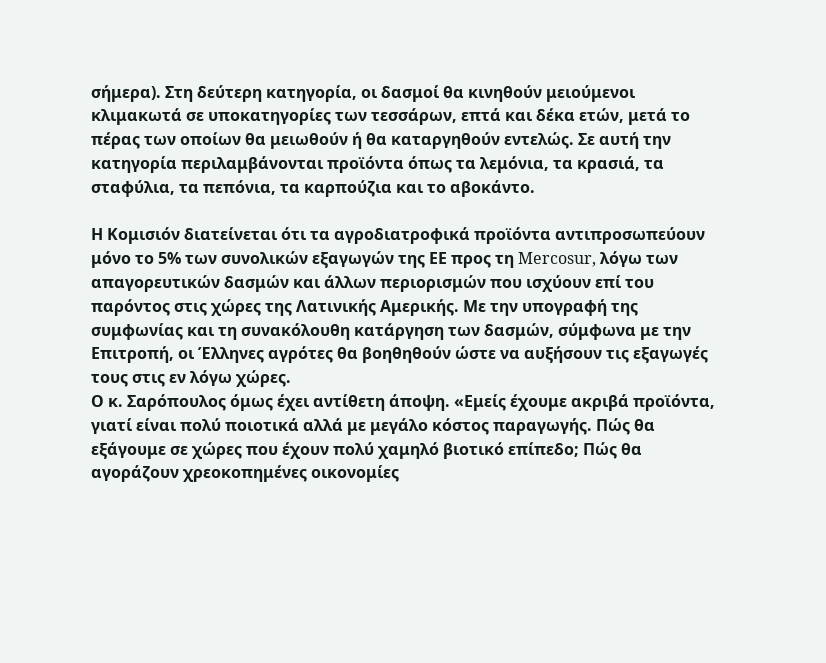σήμερα). Στη δεύτερη κατηγορία, οι δασμοί θα κινηθούν μειούμενοι κλιμακωτά σε υποκατηγορίες των τεσσάρων, επτά και δέκα ετών, μετά το πέρας των οποίων θα μειωθούν ή θα καταργηθούν εντελώς. Σε αυτή την κατηγορία περιλαμβάνονται προϊόντα όπως τα λεμόνια, τα κρασιά, τα σταφύλια, τα πεπόνια, τα καρπούζια και το αβοκάντο.

Η Κομισιόν διατείνεται ότι τα αγροδιατροφικά προϊόντα αντιπροσωπεύουν μόνο το 5% των συνολικών εξαγωγών της ΕΕ προς τη Mercosur, λόγω των απαγορευτικών δασμών και άλλων περιορισμών που ισχύουν επί του παρόντος στις χώρες της Λατινικής Αμερικής. Με την υπογραφή της συμφωνίας και τη συνακόλουθη κατάργηση των δασμών, σύμφωνα με την Επιτροπή, οι Έλληνες αγρότες θα βοηθηθούν ώστε να αυξήσουν τις εξαγωγές τους στις εν λόγω χώρες.
Ο κ. Σαρόπουλος όμως έχει αντίθετη άποψη. «Εμείς έχουμε ακριβά προϊόντα, γιατί είναι πολύ ποιοτικά αλλά με μεγάλο κόστος παραγωγής. Πώς θα εξάγουμε σε χώρες που έχουν πολύ χαμηλό βιοτικό επίπεδο; Πώς θα αγοράζουν χρεοκοπημένες οικονομίες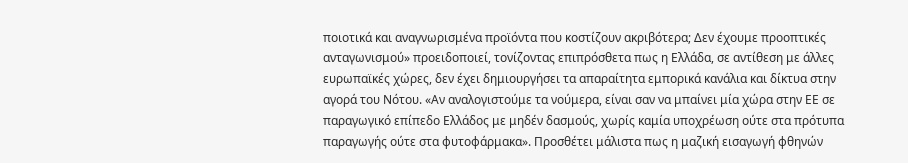ποιοτικά και αναγνωρισμένα προϊόντα που κοστίζουν ακριβότερα; Δεν έχουμε προοπτικές ανταγωνισμού» προειδοποιεί, τονίζοντας επιπρόσθετα πως η Ελλάδα, σε αντίθεση με άλλες ευρωπαϊκές χώρες, δεν έχει δημιουργήσει τα απαραίτητα εμπορικά κανάλια και δίκτυα στην αγορά του Νότου. «Αν αναλογιστούμε τα νούμερα, είναι σαν να μπαίνει μία χώρα στην ΕΕ σε παραγωγικό επίπεδο Ελλάδος με μηδέν δασμούς, χωρίς καμία υποχρέωση ούτε στα πρότυπα παραγωγής ούτε στα φυτοφάρμακα». Προσθέτει μάλιστα πως η μαζική εισαγωγή φθηνών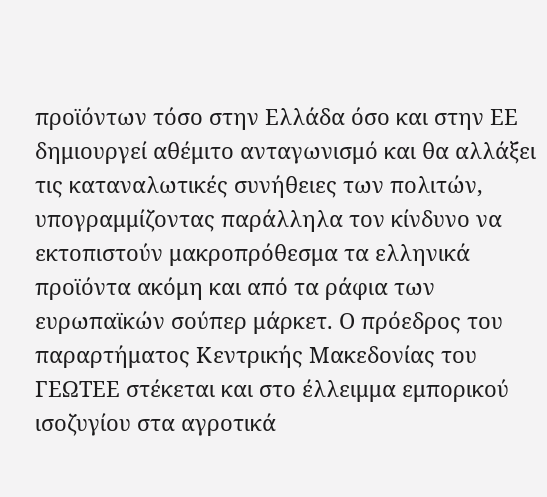προϊόντων τόσο στην Ελλάδα όσο και στην ΕΕ δημιουργεί αθέμιτο ανταγωνισμό και θα αλλάξει τις καταναλωτικές συνήθειες των πολιτών, υπογραμμίζοντας παράλληλα τον κίνδυνο να εκτοπιστούν μακροπρόθεσμα τα ελληνικά προϊόντα ακόμη και από τα ράφια των ευρωπαϊκών σούπερ μάρκετ. Ο πρόεδρος του παραρτήματος Κεντρικής Μακεδονίας του ΓΕΩΤΕΕ στέκεται και στο έλλειμμα εμπορικού ισοζυγίου στα αγροτικά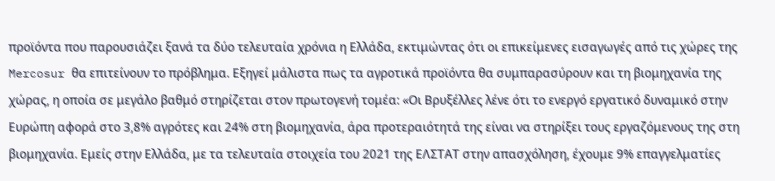προϊόντα που παρουσιάζει ξανά τα δύο τελευταία χρόνια η Ελλάδα, εκτιμώντας ότι οι επικείμενες εισαγωγές από τις χώρες της Mercosur θα επιτείνουν το πρόβλημα. Εξηγεί μάλιστα πως τα αγροτικά προϊόντα θα συμπαρασύρουν και τη βιομηχανία της χώρας, η οποία σε μεγάλο βαθμό στηρίζεται στον πρωτογενή τομέα: «Οι Βρυξέλλες λένε ότι το ενεργό εργατικό δυναμικό στην Ευρώπη αφορά στο 3,8% αγρότες και 24% στη βιομηχανία, άρα προτεραιότητά της είναι να στηρίξει τους εργαζόμενους της στη βιομηχανία. Εμείς στην Ελλάδα, με τα τελευταία στοιχεία του 2021 της ΕΛΣΤΑΤ στην απασχόληση, έχουμε 9% επαγγελματίες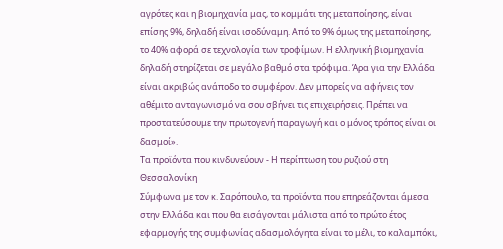αγρότες και η βιομηχανία μας, το κομμάτι της μεταποίησης, είναι επίσης 9%, δηλαδή είναι ισοδύναμη. Από το 9% όμως της μεταποίησης, το 40% αφορά σε τεχνολογία των τροφίμων. Η ελληνική βιομηχανία δηλαδή στηρίζεται σε μεγάλο βαθμό στα τρόφιμα. Άρα για την Ελλάδα είναι ακριβώς ανάποδο το συμφέρον. Δεν μπορείς να αφήνεις τον αθέμιτο ανταγωνισμό να σου σβήνει τις επιχειρήσεις. Πρέπει να προστατεύσουμε την πρωτογενή παραγωγή και ο μόνος τρόπος είναι οι δασμοί».
Τα προϊόντα που κινδυνεύουν - Η περίπτωση του ρυζιού στη Θεσσαλονίκη
Σύμφωνα με τον κ. Σαρόπουλο, τα προϊόντα που επηρεάζονται άμεσα στην Ελλάδα και που θα εισάγονται μάλιστα από το πρώτο έτος εφαρμογής της συμφωνίας αδασμολόγητα είναι το μέλι, το καλαμπόκι,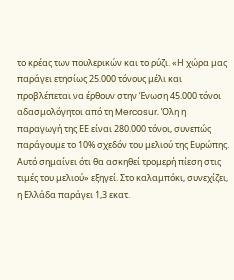το κρέας των πουλερικών και το ρύζι. «Η χώρα μας παράγει ετησίως 25.000 τόνους μέλι και προβλέπεται να έρθουν στην Ένωση 45.000 τόνοι αδασμολόγητοι από τη Mercosur. Όλη η παραγωγή της ΕΕ είναι 280.000 τόνοι, συνεπώς παράγουμε το 10% σχεδόν του μελιού της Ευρώπης. Αυτό σημαίνει ότι θα ασκηθεί τρομερή πίεση στις τιμές του μελιού» εξηγεί. Στο καλαμπόκι, συνεχίζει, η Ελλάδα παράγει 1,3 εκατ.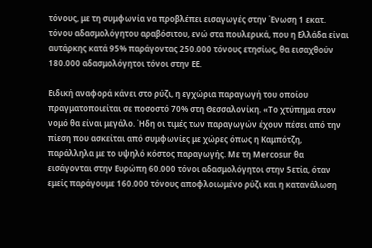τόνους, με τη συμφωνία να προβλέπει εισαγωγές στην Ένωση 1 εκατ. τόνου αδασμολόγητου αραβόσιτου, ενώ στα πουλερικά, που η Ελλάδα είναι αυτάρκης κατά 95% παράγοντας 250.000 τόνους ετησίως, θα εισαχθούν 180.000 αδασμολόγητοι τόνοι στην ΕΕ.

Ειδική αναφορά κάνει στο ρύζι, η εγχώρια παραγωγή του οποίου πραγματοποιείται σε ποσοστό 70% στη Θεσσαλονίκη. «Το χτύπημα στον νομό θα είναι μεγάλο. Ήδη οι τιμές των παραγωγών έχουν πέσει από την πίεση που ασκείται από συμφωνίες με χώρες όπως η Καμπότζη, παράλληλα με το υψηλό κόστος παραγωγής. Με τη Mercosur θα εισάγονται στην Ευρώπη 60.000 τόνοι αδασμολόγητοι στην 5ετία, όταν εμείς παράγουμε 160.000 τόνους αποφλοιωμένο ρύζι και η κατανάλωση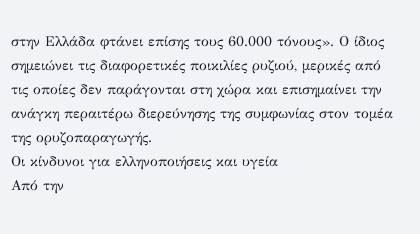στην Ελλάδα φτάνει επίσης τους 60.000 τόνους». Ο ίδιος σημειώνει τις διαφορετικές ποικιλίες ρυζιού, μερικές από τις οποίες δεν παράγονται στη χώρα και επισημαίνει την ανάγκη περαιτέρω διερεύνησης της συμφωνίας στον τομέα της ορυζοπαραγωγής.
Οι κίνδυνοι για ελληνοποιήσεις και υγεία
Από την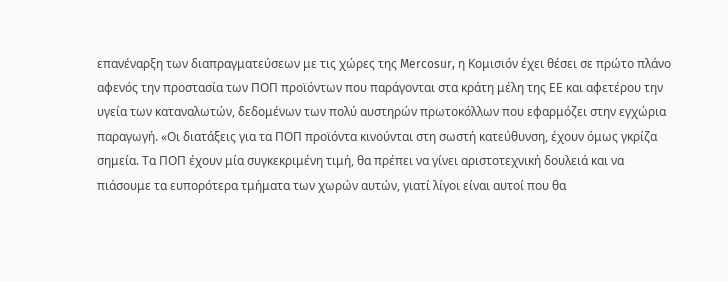επανέναρξη των διαπραγματεύσεων με τις χώρες της Mercosur, η Κομισιόν έχει θέσει σε πρώτο πλάνο αφενός την προστασία των ΠΟΠ προϊόντων που παράγονται στα κράτη μέλη της ΕΕ και αφετέρου την υγεία των καταναλωτών, δεδομένων των πολύ αυστηρών πρωτοκόλλων που εφαρμόζει στην εγχώρια παραγωγή. «Οι διατάξεις για τα ΠΟΠ προϊόντα κινούνται στη σωστή κατεύθυνση, έχουν όμως γκρίζα σημεία. Τα ΠΟΠ έχουν μία συγκεκριμένη τιμή, θα πρέπει να γίνει αριστοτεχνική δουλειά και να πιάσουμε τα ευπορότερα τμήματα των χωρών αυτών, γιατί λίγοι είναι αυτοί που θα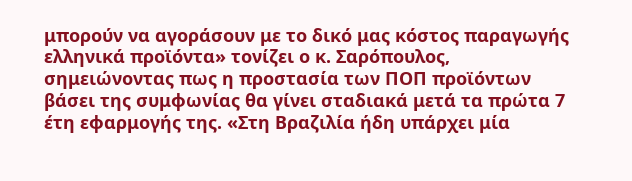μπορούν να αγοράσουν με το δικό μας κόστος παραγωγής ελληνικά προϊόντα» τονίζει ο κ. Σαρόπουλος, σημειώνοντας πως η προστασία των ΠΟΠ προϊόντων βάσει της συμφωνίας θα γίνει σταδιακά μετά τα πρώτα 7 έτη εφαρμογής της. «Στη Βραζιλία ήδη υπάρχει μία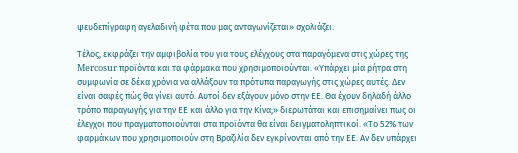ψευδεπίγραφη αγελαδινή φέτα που μας ανταγωνίζεται» σχολιάζει.

Τέλος, εκφράζει την αμφιβολία του για τους ελέγχους στα παραγόμενα στις χώρες της Mercosur προϊόντα και τα φάρμακα που χρησιμοποιούνται. «Υπάρχει μία ρήτρα στη συμφωνία σε δέκα χρόνια να αλλάξουν τα πρότυπα παραγωγής στις χώρες αυτές. Δεν είναι σαφές πώς θα γίνει αυτό. Αυτοί δεν εξάγουν μόνο στην ΕΕ. Θα έχουν δηλαδή άλλο τρόπο παραγωγής για την ΕΕ και άλλο για την Κίνα;» διερωτάται και επισημαίνει πως οι έλεγχοι που πραγματοποιούνται στα προϊόντα θα είναι δειγματοληπτικοί. «Το 52% των φαρμάκων που χρησιμοποιούν στη Βραζιλία δεν εγκρίνονται από την ΕΕ. Αν δεν υπάρχει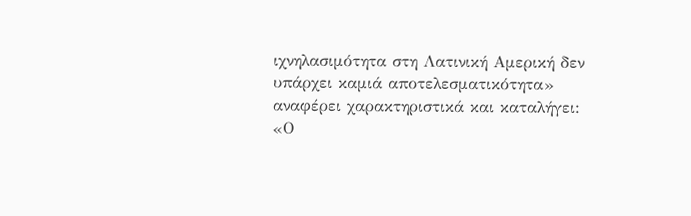ιχνηλασιμότητα στη Λατινική Αμερική δεν υπάρχει καμιά αποτελεσματικότητα» αναφέρει χαρακτηριστικά και καταλήγει: «Ο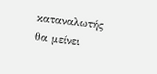καταναλωτής θα μείνει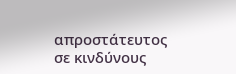απροστάτευτος σε κινδύνους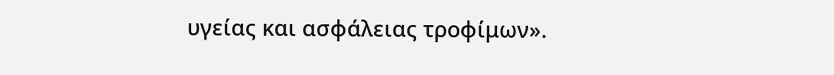υγείας και ασφάλειας τροφίμων».